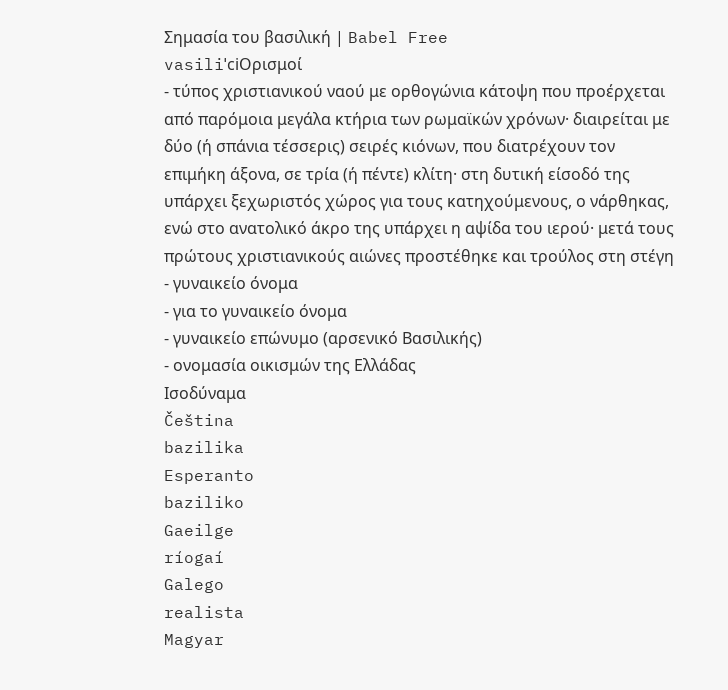Σημασία του βασιλική | Babel Free
vasiliˈciΟρισμοί
- τύπος χριστιανικού ναού με ορθογώνια κάτοψη που προέρχεται από παρόμοια μεγάλα κτήρια των ρωμαϊκών χρόνων· διαιρείται με δύο (ή σπάνια τέσσερις) σειρές κιόνων, που διατρέχουν τον επιμήκη άξονα, σε τρία (ή πέντε) κλίτη· στη δυτική είσοδό της υπάρχει ξεχωριστός χώρος για τους κατηχούμενους, ο νάρθηκας, ενώ στο ανατολικό άκρο της υπάρχει η αψίδα του ιερού· μετά τους πρώτους χριστιανικούς αιώνες προστέθηκε και τρούλος στη στέγη
- γυναικείο όνομα
- για το γυναικείο όνομα
- γυναικείο επώνυμο (αρσενικό Βασιλικής)
- ονομασία οικισμών της Ελλάδας
Ισοδύναμα
Čeština
bazilika
Esperanto
baziliko
Gaeilge
ríogaí
Galego
realista
Magyar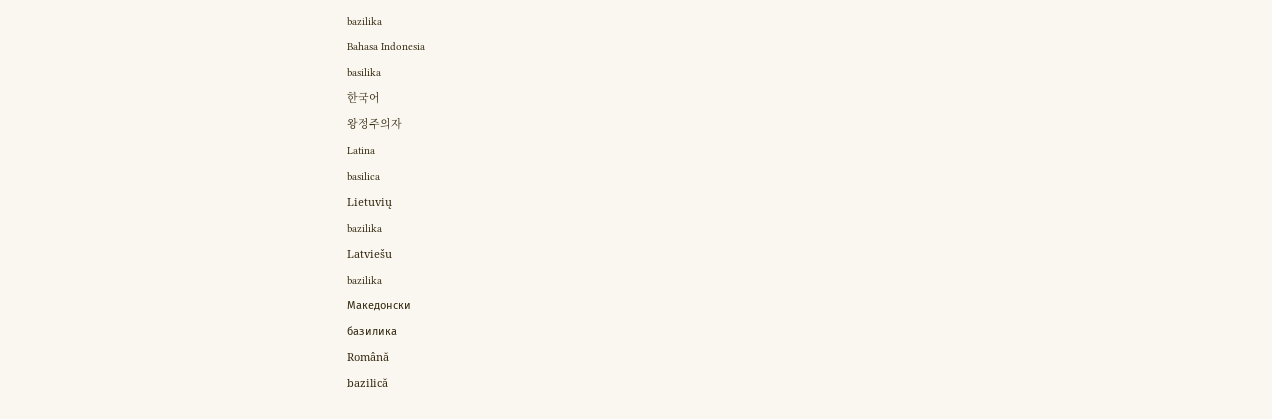bazilika
Bahasa Indonesia
basilika
한국어
왕정주의자
Latina
basilica
Lietuvių
bazilika
Latviešu
bazilika
Македонски
базилика
Română
bazilică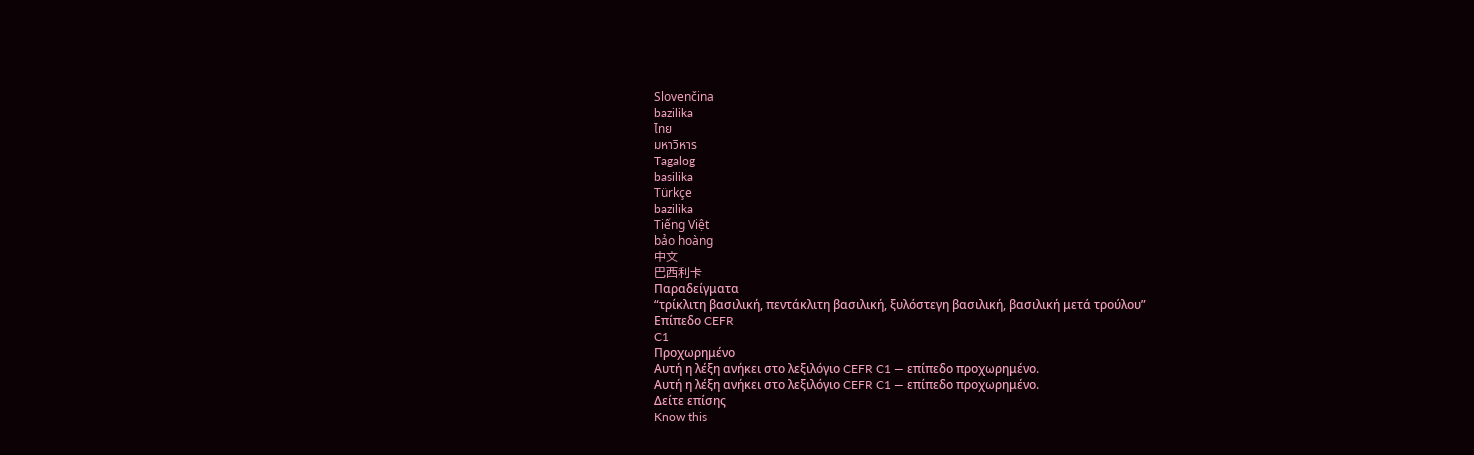Slovenčina
bazilika
ไทย
มหาวิหาร
Tagalog
basilika
Türkçe
bazilika
Tiếng Việt
bảo hoàng
中文
巴西利卡
Παραδείγματα
“τρίκλιτη βασιλική, πεντάκλιτη βασιλική, ξυλόστεγη βασιλική, βασιλική μετά τρούλου”
Επίπεδο CEFR
C1
Προχωρημένο
Αυτή η λέξη ανήκει στο λεξιλόγιο CEFR C1 — επίπεδο προχωρημένο.
Αυτή η λέξη ανήκει στο λεξιλόγιο CEFR C1 — επίπεδο προχωρημένο.
Δείτε επίσης
Know this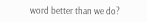word better than we do?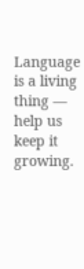Language is a living thing — help us keep it growing.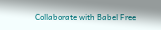Collaborate with Babel Free